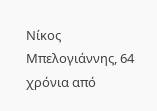Νίκος Μπελογιάννης, 64 χρόνια από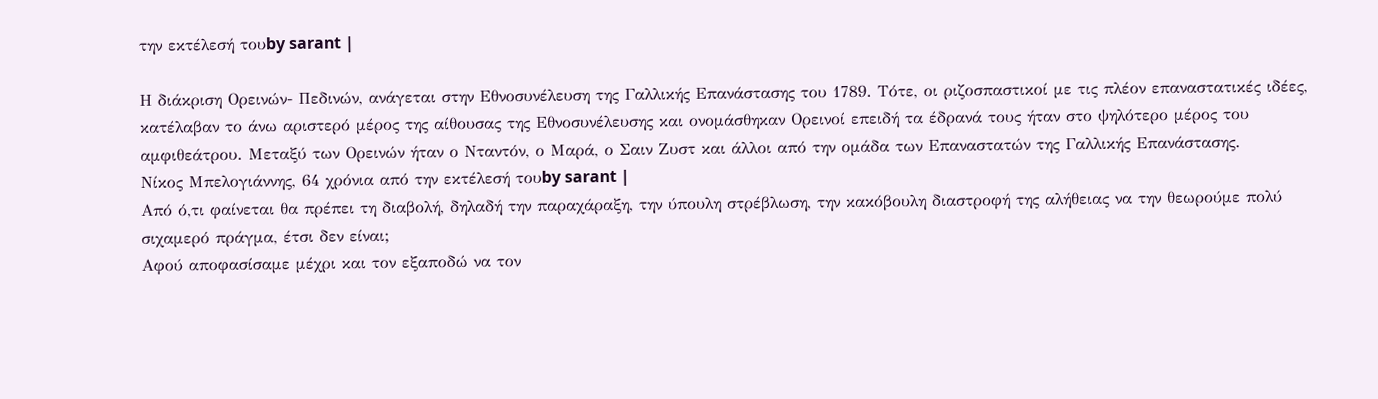την εκτέλεσή τουby sarant |

Η διάκριση Ορεινών- Πεδινών, ανάγεται στην Εθνοσυνέλευση της Γαλλικής Επανάστασης του 1789. Τότε, οι ριζοσπαστικοί με τις πλέον επαναστατικές ιδέες, κατέλαβαν το άνω αριστερό μέρος της αίθουσας της Εθνοσυνέλευσης και ονομάσθηκαν Ορεινοί επειδή τα έδρανά τους ήταν στο ψηλότερο μέρος του αμφιθεάτρου. Μεταξύ των Ορεινών ήταν ο Νταντόν, ο Μαρά, ο Σαιν Ζυστ και άλλοι από την ομάδα των Επαναστατών της Γαλλικής Επανάστασης.
Νίκος Μπελογιάννης, 64 χρόνια από την εκτέλεσή τουby sarant |
Από ό,τι φαίνεται θα πρέπει τη διαβολή, δηλαδή την παραχάραξη, την ύπουλη στρέβλωση, την κακόβουλη διαστροφή της αλήθειας να την θεωρούμε πολύ σιχαμερό πράγμα, έτσι δεν είναι;
Αφού αποφασίσαμε μέχρι και τον εξαποδώ να τον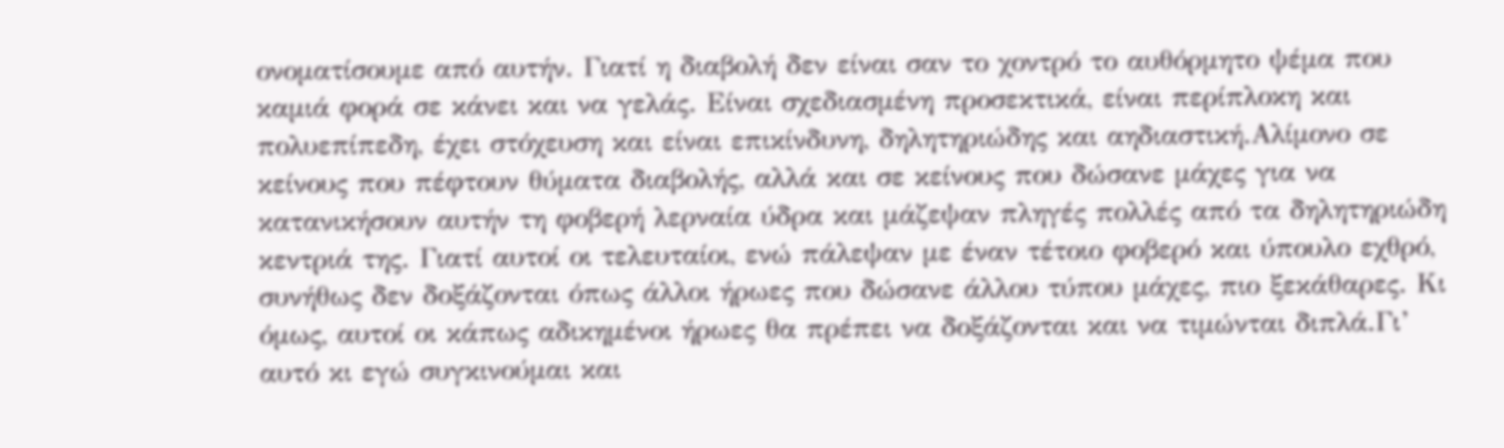ονοματίσουμε από αυτήν. Γιατί η διαβολή δεν είναι σαν το χοντρό το αυθόρμητο ψέμα που καμιά φορά σε κάνει και να γελάς. Είναι σχεδιασμένη προσεκτικά, είναι περίπλοκη και πολυεπίπεδη, έχει στόχευση και είναι επικίνδυνη, δηλητηριώδης και αηδιαστική.Αλίμονο σε κείνους που πέφτουν θύματα διαβολής, αλλά και σε κείνους που δώσανε μάχες για να κατανικήσουν αυτήν τη φοβερή λερναία ύδρα και μάζεψαν πληγές πολλές από τα δηλητηριώδη κεντριά της. Γιατί αυτοί οι τελευταίοι, ενώ πάλεψαν με έναν τέτοιο φοβερό και ύπουλο εχθρό, συνήθως δεν δοξάζονται όπως άλλοι ήρωες που δώσανε άλλου τύπου μάχες, πιο ξεκάθαρες. Κι όμως, αυτοί οι κάπως αδικημένοι ήρωες θα πρέπει να δοξάζονται και να τιμώνται διπλά.Γι’ αυτό κι εγώ συγκινούμαι και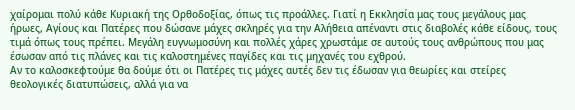χαίρομαι πολύ κάθε Κυριακή της Ορθοδοξίας, όπως τις προάλλες. Γιατί η Εκκλησία μας τους μεγάλους μας ήρωες, Αγίους και Πατέρες που δώσανε μάχες σκληρές για την Αλήθεια απέναντι στις διαβολές κάθε είδους, τους τιμά όπως τους πρέπει. Μεγάλη ευγνωμοσύνη και πολλές χάρες χρωστάμε σε αυτούς τους ανθρώπους που μας έσωσαν από τις πλάνες και τις καλοστημένες παγίδες και τις μηχανές του εχθρού.
Αν το καλοσκεφτούμε θα δούμε ότι οι Πατέρες τις μάχες αυτές δεν τις έδωσαν για θεωρίες και στείρες θεολογικές διατυπώσεις, αλλά για να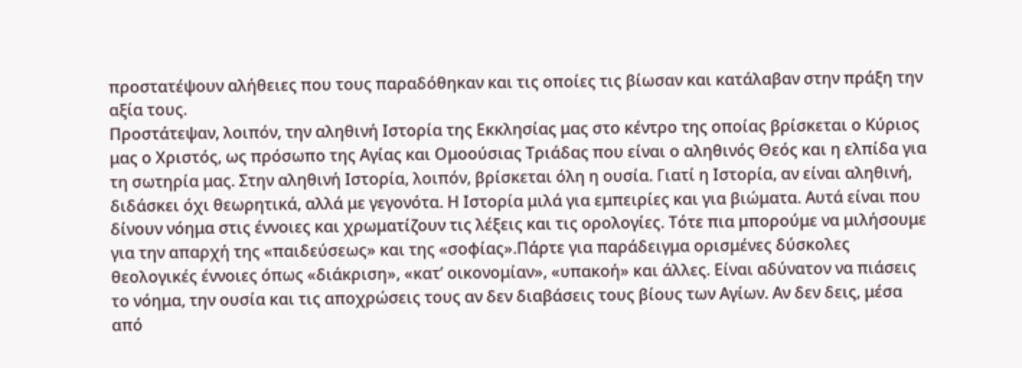προστατέψουν αλήθειες που τους παραδόθηκαν και τις οποίες τις βίωσαν και κατάλαβαν στην πράξη την αξία τους.
Προστάτεψαν, λοιπόν, την αληθινή Ιστορία της Εκκλησίας μας στο κέντρο της οποίας βρίσκεται ο Κύριος μας ο Χριστός, ως πρόσωπο της Αγίας και Ομοούσιας Τριάδας που είναι ο αληθινός Θεός και η ελπίδα για τη σωτηρία μας. Στην αληθινή Ιστορία, λοιπόν, βρίσκεται όλη η ουσία. Γιατί η Ιστορία, αν είναι αληθινή, διδάσκει όχι θεωρητικά, αλλά με γεγονότα. Η Ιστορία μιλά για εμπειρίες και για βιώματα. Αυτά είναι που δίνουν νόημα στις έννοιες και χρωματίζουν τις λέξεις και τις ορολογίες. Τότε πια μπορούμε να μιλήσουμε για την απαρχή της «παιδεύσεως» και της «σοφίας».Πάρτε για παράδειγμα ορισμένες δύσκολες θεολογικές έννοιες όπως «διάκριση», «κατ’ οικονομίαν», «υπακοή» και άλλες. Είναι αδύνατον να πιάσεις το νόημα, την ουσία και τις αποχρώσεις τους αν δεν διαβάσεις τους βίους των Αγίων. Αν δεν δεις, μέσα από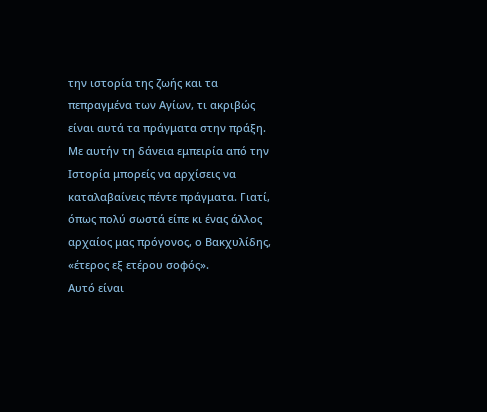την ιστορία της ζωής και τα πεπραγμένα των Αγίων, τι ακριβώς είναι αυτά τα πράγματα στην πράξη. Με αυτήν τη δάνεια εμπειρία από την Ιστορία μπορείς να αρχίσεις να καταλαβαίνεις πέντε πράγματα. Γιατί, όπως πολύ σωστά είπε κι ένας άλλος αρχαίος μας πρόγονος, ο Βακχυλίδης, «έτερος εξ ετέρου σοφός».
Αυτό είναι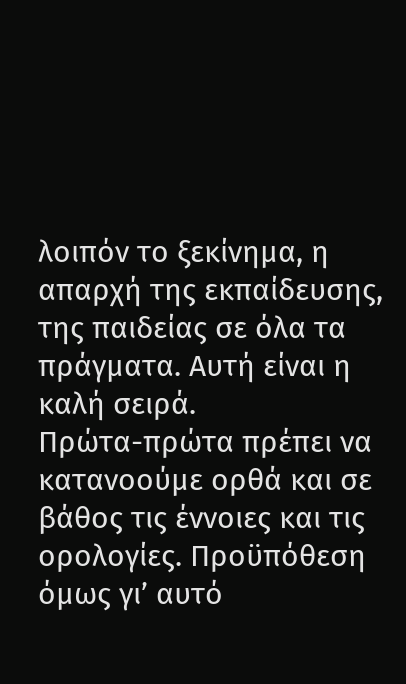λοιπόν το ξεκίνημα, η απαρχή της εκπαίδευσης, της παιδείας σε όλα τα πράγματα. Αυτή είναι η καλή σειρά.
Πρώτα-πρώτα πρέπει να κατανοούμε ορθά και σε βάθος τις έννοιες και τις ορολογίες. Προϋπόθεση όμως γι’ αυτό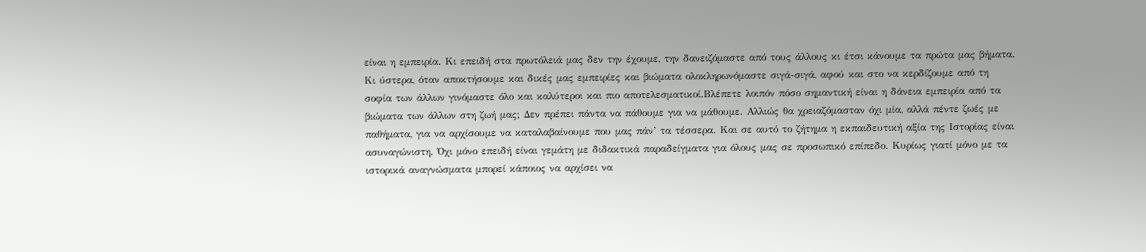είναι η εμπειρία. Κι επειδή στα πρωτόλειά μας δεν την έχουμε, την δανειζόμαστε από τους άλλους κι έτσι κάνουμε τα πρώτα μας βήματα. Κι ύστερα, όταν αποκτήσουμε και δικές μας εμπειρίες και βιώματα ολοκληρωνόμαστε σιγά-σιγά, αφού και στο να κερδίζουμε από τη σοφία των άλλων γινόμαστε όλο και καλύτεροι και πιο αποτελεσματικοί.Βλέπετε λοιπόν πόσο σημαντική είναι η δάνεια εμπειρία από τα βιώματα των άλλων στη ζωή μας; Δεν πρέπει πάντα να πάθουμε για να μάθουμε. Αλλιώς θα χρειαζόμασταν όχι μία, αλλά πέντε ζωές με παθήματα, για να αρχίσουμε να καταλαβαίνουμε που μας πάν’ τα τέσσερα. Και σε αυτό το ζήτημα η εκπαιδευτική αξία της Ιστορίας είναι ασυναγώνιστη. Όχι μόνο επειδή είναι γεμάτη με διδακτικά παραδείγματα για όλους μας σε προσωπικό επίπεδο. Κυρίως γιατί μόνο με τα ιστορικά αναγνώσματα μπορεί κάποιος να αρχίσει να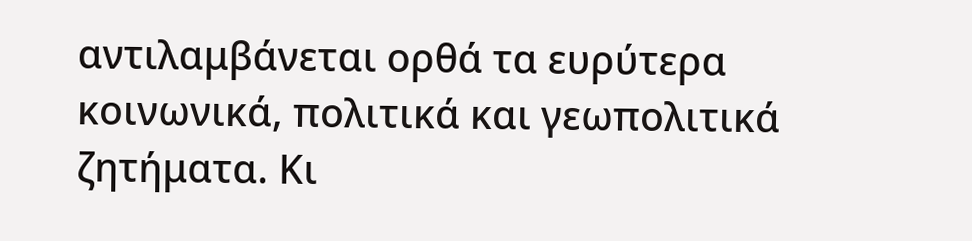αντιλαμβάνεται ορθά τα ευρύτερα κοινωνικά, πολιτικά και γεωπολιτικά ζητήματα. Κι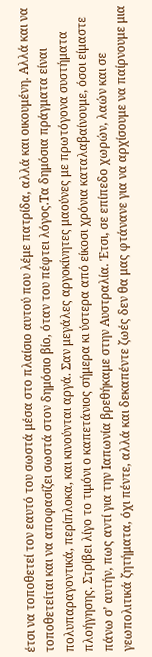έτσι να τοποθετεί τον εαυτό του σωστά μέσα στο πλαίσιο αυτού που λέμε πατρίδα, αλλά και οικουμένη. Αλλά και να τοποθετείται και να αποφασίζει σωστά στον δημόσιο βίο, όταν του πέφτει λόγος.Τα δημόσια πράγματα είναι πολυπαραγοντικά, περίπλοκα, και κινούνται αργά. Σαν μεγάλες αργοκίνητες μαούνες με πρωτόγονα συστήματα πλοήγησης. Στρίβει λίγο το τιμόνι ο καπετάνιος σήμερα κι ύστερα από είκοσι χρόνια καταλαβαίνουμε, όσοι είμαστε πάνω σ’ αυτήν, πως αντί για την Ιαπωνία βρεθήκαμε στην Αυστραλία. Έτσι, σε επίπεδο χωρών, λαών και σε γεωπολιτικά ζητήματα, όχι πέντε, αλλά και δεκαπέντε ζωές δεν θα μας φτάνανε για να αρχίσουμε να παίρνουμε μια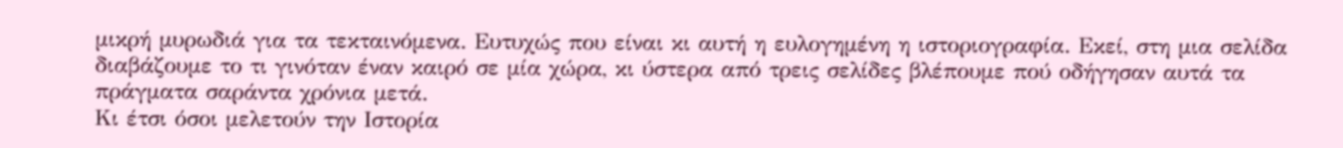μικρή μυρωδιά για τα τεκταινόμενα. Ευτυχώς που είναι κι αυτή η ευλογημένη η ιστοριογραφία. Εκεί, στη μια σελίδα διαβάζουμε το τι γινόταν έναν καιρό σε μία χώρα, κι ύστερα από τρεις σελίδες βλέπουμε πού οδήγησαν αυτά τα πράγματα σαράντα χρόνια μετά.
Κι έτσι όσοι μελετούν την Ιστορία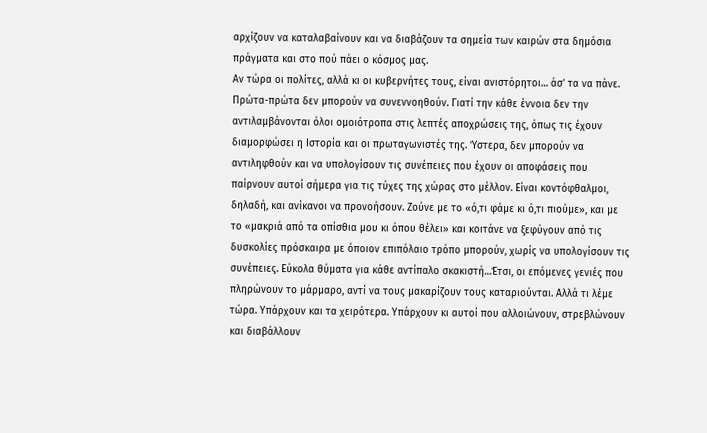αρχίζουν να καταλαβαίνουν και να διαβάζουν τα σημεία των καιρών στα δημόσια πράγματα και στο πού πάει ο κόσμος μας.
Αν τώρα οι πολίτες, αλλά κι οι κυβερνήτες τους, είναι ανιστόρητοι… άσ’ τα να πάνε. Πρώτα-πρώτα δεν μπορούν να συνεννοηθούν. Γιατί την κάθε έννοια δεν την αντιλαμβάνονται όλοι ομοιότροπα στις λεπτές αποχρώσεις της, όπως τις έχουν διαμορφώσει η Ιστορία και οι πρωταγωνιστές της. Ύστερα, δεν μπορούν να αντιληφθούν και να υπολογίσουν τις συνέπειες που έχουν οι αποφάσεις που παίρνουν αυτοί σήμερα για τις τύχες της χώρας στο μέλλον. Είναι κοντόφθαλμοι, δηλαδή, και ανίκανοι να προνοήσουν. Ζούνε με το «ό,τι φάμε κι ό,τι πιούμε», και με το «μακριά από τα οπίσθια μου κι όπου θέλει» και κοιτάνε να ξεφύγουν από τις δυσκολίες πρόσκαιρα με όποιον επιπόλαιο τρόπο μπορούν, χωρίς να υπολογίσουν τις συνέπειες. Εύκολα θύματα για κάθε αντίπαλο σκακιστή…Έτσι, οι επόμενες γενιές που πληρώνουν το μάρμαρο, αντί να τους μακαρίζουν τους καταριούνται. Αλλά τι λέμε τώρα. Υπάρχουν και τα χειρότερα. Υπάρχουν κι αυτοί που αλλοιώνουν, στρεβλώνουν και διαβάλλουν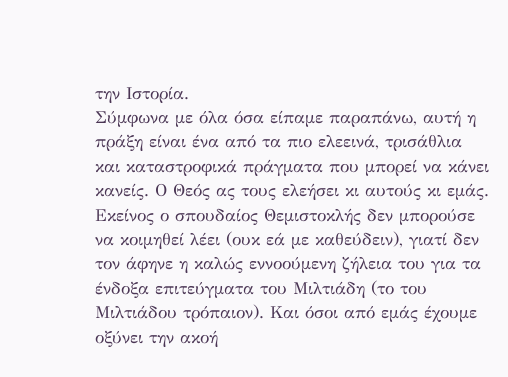την Ιστορία.
Σύμφωνα με όλα όσα είπαμε παραπάνω, αυτή η πράξη είναι ένα από τα πιο ελεεινά, τρισάθλια και καταστροφικά πράγματα που μπορεί να κάνει κανείς. Ο Θεός ας τους ελεήσει κι αυτούς κι εμάς.
Εκείνος ο σπουδαίος Θεμιστοκλής δεν μπορούσε να κοιμηθεί λέει (ουκ εά με καθεύδειν), γιατί δεν τον άφηνε η καλώς εννοούμενη ζήλεια του για τα ένδοξα επιτεύγματα του Μιλτιάδη (το του Μιλτιάδου τρόπαιον). Και όσοι από εμάς έχουμε οξύνει την ακοή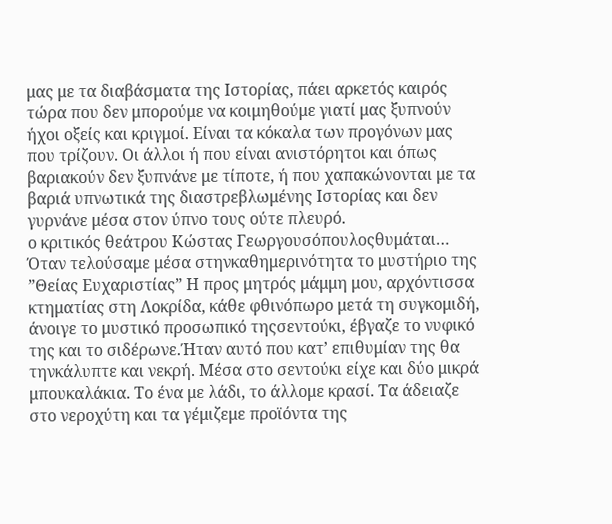μας με τα διαβάσματα της Ιστορίας, πάει αρκετός καιρός τώρα που δεν μπορούμε να κοιμηθούμε γιατί μας ξυπνούν ήχοι οξείς και κριγμοί. Είναι τα κόκαλα των προγόνων μας που τρίζουν. Οι άλλοι ή που είναι ανιστόρητοι και όπως βαριακούν δεν ξυπνάνε με τίποτε, ή που χαπακώνονται με τα βαριά υπνωτικά της διαστρεβλωμένης Ιστορίας και δεν γυρνάνε μέσα στον ύπνο τους ούτε πλευρό.
ο κριτικός θεάτρου Κώστας Γεωργουσόπουλοςθυμάται… Όταν τελούσαμε μέσα στηνκαθημερινότητα το μυστήριο της ”Θείας Ευχαριστίας” Η προς μητρός μάμμη μου, αρχόντισσα κτηματίας στη Λοκρίδα, κάθε φθινόπωρο μετά τη συγκομιδή, άνοιγε το μυστικό προσωπικό τηςσεντούκι, έβγαζε το νυφικό της και το σιδέρωνε.Ήταν αυτό που κατ’ επιθυμίαν της θα τηνκάλυπτε και νεκρή. Μέσα στο σεντούκι είχε και δύο μικρά μπουκαλάκια. Το ένα με λάδι, το άλλομε κρασί. Τα άδειαζε στο νεροχύτη και τα γέμιζεμε προϊόντα της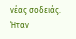νέας σοδειάς. Ήταν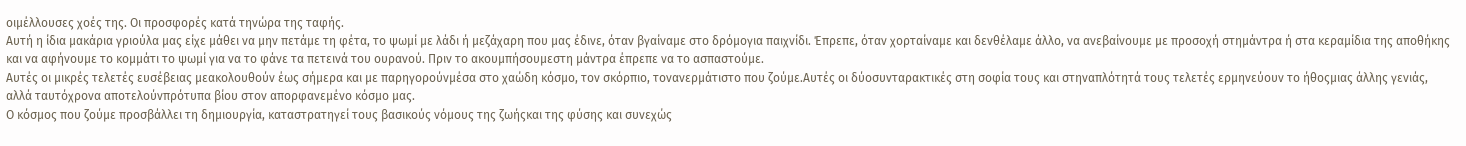οιμέλλουσες χοές της. Οι προσφορές κατά τηνώρα της ταφής.
Αυτή η ίδια μακάρια γριούλα μας είχε μάθει να μην πετάμε τη φέτα, το ψωμί με λάδι ή μεζάχαρη που μας έδινε, όταν βγαίναμε στο δρόμογια παιχνίδι. Έπρεπε, όταν χορταίναμε και δενθέλαμε άλλο, να ανεβαίνουμε με προσοχή στημάντρα ή στα κεραμίδια της αποθήκης και να αφήνουμε το κομμάτι το ψωμί για να το φάνε τα πετεινά του ουρανού. Πριν το ακουμπήσουμεστη μάντρα έπρεπε να το ασπαστούμε.
Αυτές οι μικρές τελετές ευσέβειας μεακολουθούν έως σήμερα και με παρηγορούνμέσα στο χαώδη κόσμο, τον σκόρπιο, τονανερμάτιστο που ζούμε.Αυτές οι δύοσυνταρακτικές στη σοφία τους και στηναπλότητά τους τελετές ερμηνεύουν το ήθοςμιας άλλης γενιάς, αλλά ταυτόχρονα αποτελούνπρότυπα βίου στον απορφανεμένο κόσμο μας.
Ο κόσμος που ζούμε προσβάλλει τη δημιουργία, καταστρατηγεί τους βασικούς νόμους της ζωήςκαι της φύσης και συνεχώς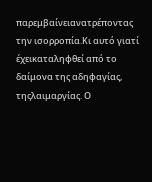παρεμβαίνειανατρέποντας την ισορροπία.Κι αυτό γιατί έχεικαταληφθεί από το δαίμονα της αδηφαγίας, τηςλαιμαργίας. Ο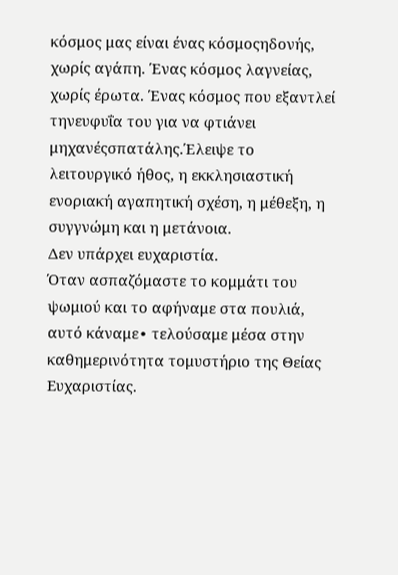κόσμος μας είναι ένας κόσμοςηδονής, χωρίς αγάπη. Ένας κόσμος λαγνείας, χωρίς έρωτα. Ένας κόσμος που εξαντλεί τηνευφυΐα του για να φτιάνει μηχανέςσπατάλης.Έλειψε το λειτουργικό ήθος, η εκκλησιαστική ενοριακή αγαπητική σχέση, η μέθεξη, η συγγνώμη και η μετάνοια.
Δεν υπάρχει ευχαριστία.
Όταν ασπαζόμαστε το κομμάτι του ψωμιού και το αφήναμε στα πουλιά, αυτό κάναμε∙ τελούσαμε μέσα στην καθημερινότητα τομυστήριο της Θείας Ευχαριστίας.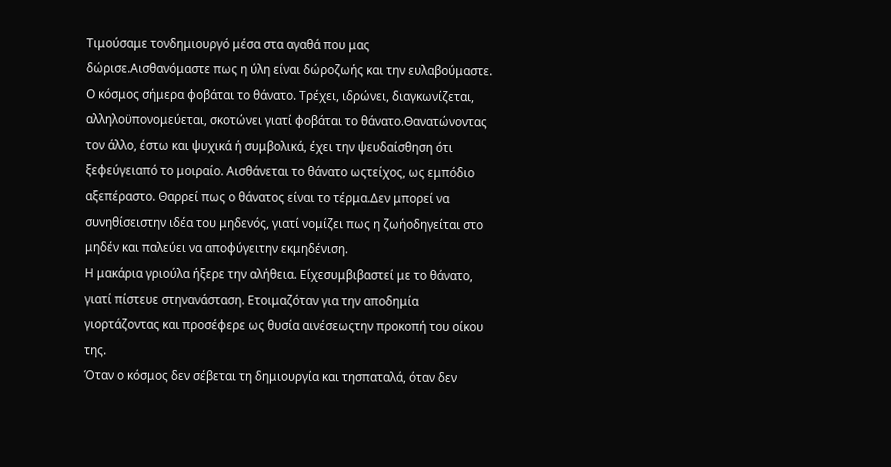Τιμούσαμε τονδημιουργό μέσα στα αγαθά που μας δώρισε.Αισθανόμαστε πως η ύλη είναι δώροζωής και την ευλαβούμαστε.
Ο κόσμος σήμερα φοβάται το θάνατο. Τρέχει, ιδρώνει, διαγκωνίζεται, αλληλοϋπονομεύεται, σκοτώνει γιατί φοβάται το θάνατο.Θανατώνοντας τον άλλο, έστω και ψυχικά ή συμβολικά, έχει την ψευδαίσθηση ότι ξεφεύγειαπό το μοιραίο. Αισθάνεται το θάνατο ωςτείχος, ως εμπόδιο αξεπέραστο. Θαρρεί πως ο θάνατος είναι το τέρμα.Δεν μπορεί να συνηθίσειστην ιδέα του μηδενός, γιατί νομίζει πως η ζωήοδηγείται στο μηδέν και παλεύει να αποφύγειτην εκμηδένιση.
Η μακάρια γριούλα ήξερε την αλήθεια. Είχεσυμβιβαστεί με το θάνατο, γιατί πίστευε στηνανάσταση. Ετοιμαζόταν για την αποδημία γιορτάζοντας και προσέφερε ως θυσία αινέσεωςτην προκοπή του οίκου της.
Όταν ο κόσμος δεν σέβεται τη δημιουργία και τησπαταλά, όταν δεν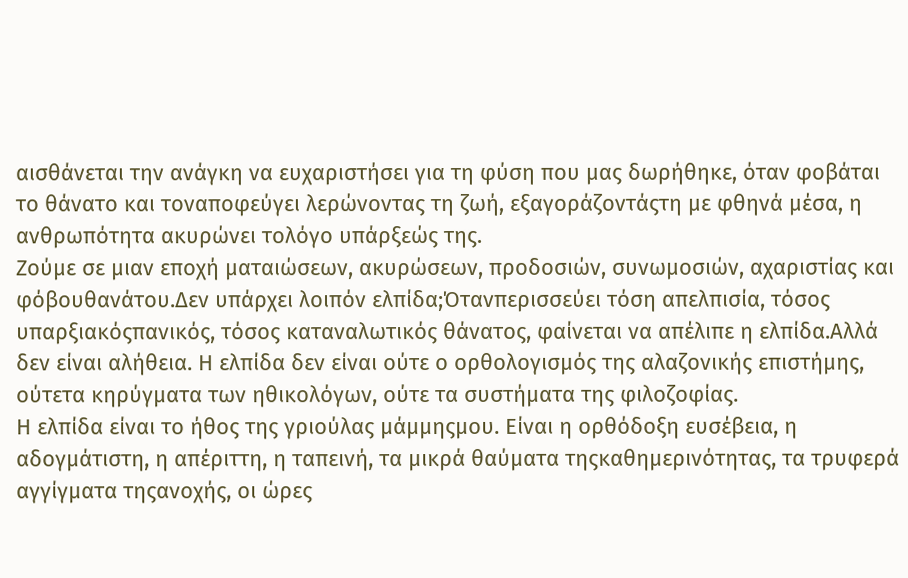αισθάνεται την ανάγκη να ευχαριστήσει για τη φύση που μας δωρήθηκε, όταν φοβάται το θάνατο και τοναποφεύγει λερώνοντας τη ζωή, εξαγοράζοντάςτη με φθηνά μέσα, η ανθρωπότητα ακυρώνει τολόγο υπάρξεώς της.
Ζούμε σε μιαν εποχή ματαιώσεων, ακυρώσεων, προδοσιών, συνωμοσιών, αχαριστίας και φόβουθανάτου.Δεν υπάρχει λοιπόν ελπίδα;Ότανπερισσεύει τόση απελπισία, τόσος υπαρξιακόςπανικός, τόσος καταναλωτικός θάνατος, φαίνεται να απέλιπε η ελπίδα.Αλλά δεν είναι αλήθεια. Η ελπίδα δεν είναι ούτε ο ορθολογισμός της αλαζονικής επιστήμης, ούτετα κηρύγματα των ηθικολόγων, ούτε τα συστήματα της φιλοζοφίας.
Η ελπίδα είναι το ήθος της γριούλας μάμμηςμου. Είναι η ορθόδοξη ευσέβεια, η αδογμάτιστη, η απέριττη, η ταπεινή, τα μικρά θαύματα τηςκαθημερινότητας, τα τρυφερά αγγίγματα τηςανοχής, οι ώρες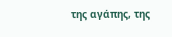της αγάπης, της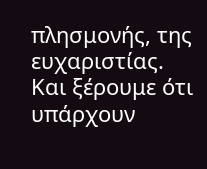πλησμονής, της ευχαριστίας.
Και ξέρουμε ότι υπάρχουν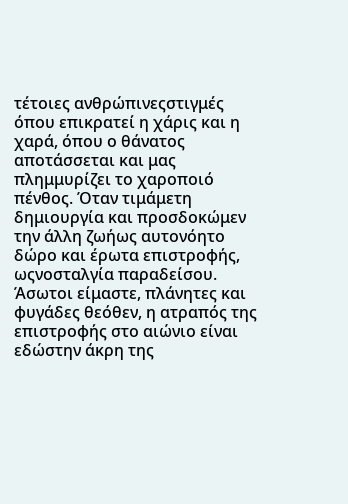τέτοιες ανθρώπινεςστιγμές όπου επικρατεί η χάρις και η χαρά, όπου ο θάνατος αποτάσσεται και μας πλημμυρίζει το χαροποιό πένθος. Όταν τιμάμετη δημιουργία και προσδοκώμεν την άλλη ζωήως αυτονόητο δώρο και έρωτα επιστροφής, ωςνοσταλγία παραδείσου.
Άσωτοι είμαστε, πλάνητες και φυγάδες θεόθεν, η ατραπός της επιστροφής στο αιώνιο είναι εδώστην άκρη της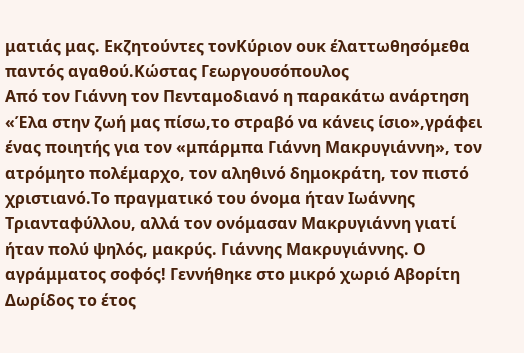ματιάς μας. Εκζητούντες τονΚύριον ουκ έλαττωθησόμεθα παντός αγαθού.Κώστας Γεωργουσόπουλος
Από τον Γιάννη τον Πενταμοδιανό η παρακάτω ανάρτηση
«Έλα στην ζωή μας πίσω,το στραβό να κάνεις ίσιο»,γράφει ένας ποιητής για τον «μπάρμπα Γιάννη Μακρυγιάννη», τον ατρόμητο πολέμαρχο, τον αληθινό δημοκράτη, τον πιστό χριστιανό.Το πραγματικό του όνομα ήταν Ιωάννης Τριανταφύλλου, αλλά τον ονόμασαν Μακρυγιάννη γιατί ήταν πολύ ψηλός, μακρύς. Γιάννης Μακρυγιάννης. Ο αγράμματος σοφός! Γεννήθηκε στο μικρό χωριό Αβορίτη Δωρίδος το έτος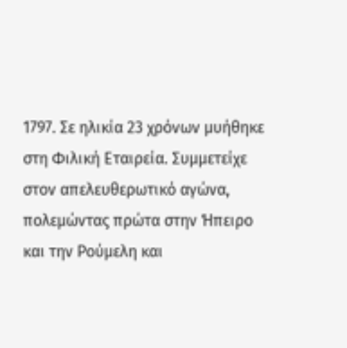1797. Σε ηλικία 23 χρόνων μυήθηκε στη Φιλική Εταιρεία. Συμμετείχε στον απελευθερωτικό αγώνα, πολεμώντας πρώτα στην Ήπειρο και την Ρούμελη και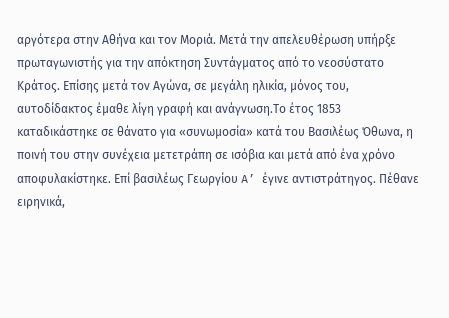αργότερα στην Αθήνα και τον Μοριά. Μετά την απελευθέρωση υπήρξε πρωταγωνιστής για την απόκτηση Συντάγματος από το νεοσύστατο Κράτος. Επίσης μετά τον Αγώνα, σε μεγάλη ηλικία, μόνος του, αυτοδίδακτος έμαθε λίγη γραφή και ανάγνωση.Το έτος 1853 καταδικάστηκε σε θάνατο για «συνωμοσία» κατά του Βασιλέως Όθωνα, η ποινή του στην συνέχεια μετετράπη σε ισόβια και μετά από ένα χρόνο αποφυλακίστηκε. Επί βασιλέως Γεωργίου A’ έγινε αντιστράτηγος. Πέθανε ειρηνικά,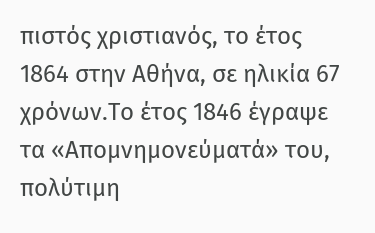πιστός χριστιανός, το έτος 1864 στην Αθήνα, σε ηλικία 67 χρόνων.Το έτος 1846 έγραψε τα «Απομνημονεύματά» του, πολύτιμη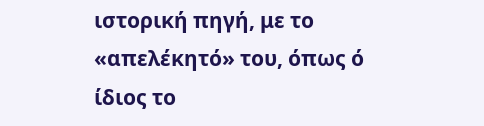ιστορική πηγή, με το «απελέκητό» του, όπως ό ίδιος το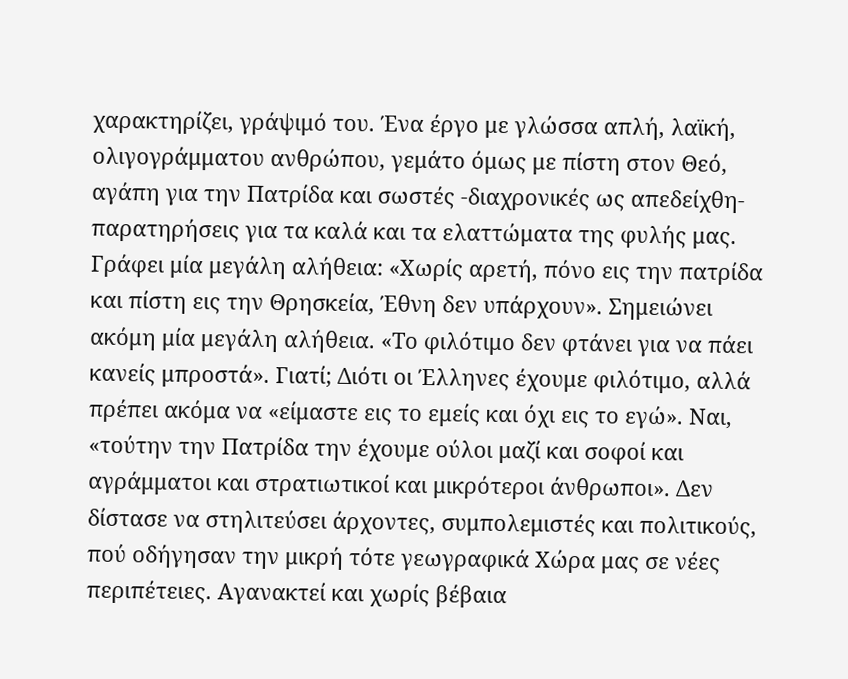χαρακτηρίζει, γράψιμό του. Ένα έργο με γλώσσα απλή, λαϊκή, ολιγογράμματου ανθρώπου, γεμάτο όμως με πίστη στον Θεό, αγάπη για την Πατρίδα και σωστές -διαχρονικές ως απεδείχθη- παρατηρήσεις για τα καλά και τα ελαττώματα της φυλής μας. Γράφει μία μεγάλη αλήθεια: «Χωρίς αρετή, πόνο εις την πατρίδα και πίστη εις την Θρησκεία, Έθνη δεν υπάρχουν». Σημειώνει ακόμη μία μεγάλη αλήθεια. «Το φιλότιμο δεν φτάνει για να πάει κανείς μπροστά». Γιατί; Διότι οι Έλληνες έχουμε φιλότιμο, αλλά πρέπει ακόμα να «είμαστε εις το εμείς και όχι εις το εγώ». Ναι, «τούτην την Πατρίδα την έχουμε ούλοι μαζί και σοφοί και αγράμματοι και στρατιωτικοί και μικρότεροι άνθρωποι». Δεν δίστασε να στηλιτεύσει άρχοντες, συμπολεμιστές και πολιτικούς, πού οδήγησαν την μικρή τότε γεωγραφικά Χώρα μας σε νέες περιπέτειες. Αγανακτεί και χωρίς βέβαια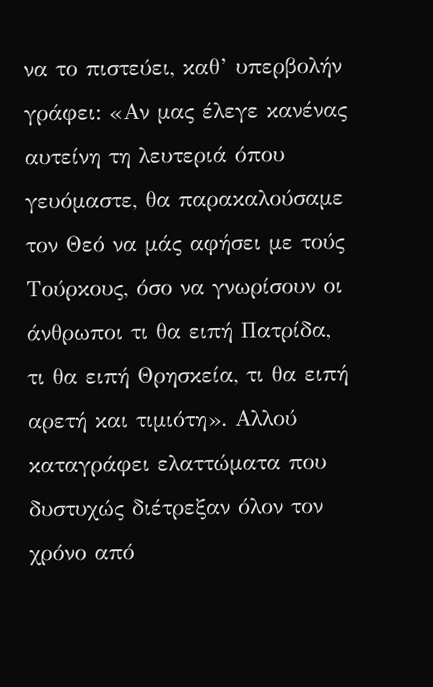να το πιστεύει, καθ’ υπερβολήν γράφει: «Αν μας έλεγε κανένας αυτείνη τη λευτεριά όπου γευόμαστε, θα παρακαλούσαμε τον Θεό να μάς αφήσει με τούς Τούρκους, όσο να γνωρίσουν οι άνθρωποι τι θα ειπή Πατρίδα, τι θα ειπή Θρησκεία, τι θα ειπή αρετή και τιμιότη». Αλλού καταγράφει ελαττώματα που δυστυχώς διέτρεξαν όλον τον χρόνο από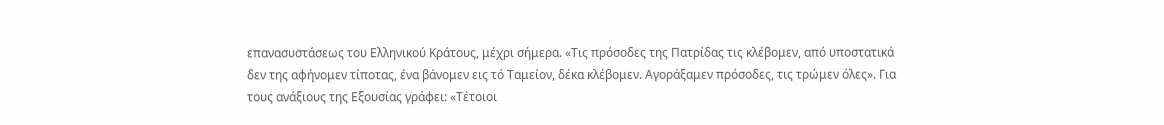επανασυστάσεως του Ελληνικού Κράτους, μέχρι σήμερα. «Τις πρόσοδες της Πατρίδας τις κλέβομεν, από υποστατικά δεν της αφήνομεν τίποτας, ένα βάνομεν εις τό Ταμείον, δέκα κλέβομεν. Αγοράξαμεν πρόσοδες, τις τρώμεν όλες». Για τους ανάξιους της Εξουσίας γράφει: «Τέτοιοι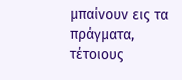μπαίνουν εις τα πράγματα, τέτοιους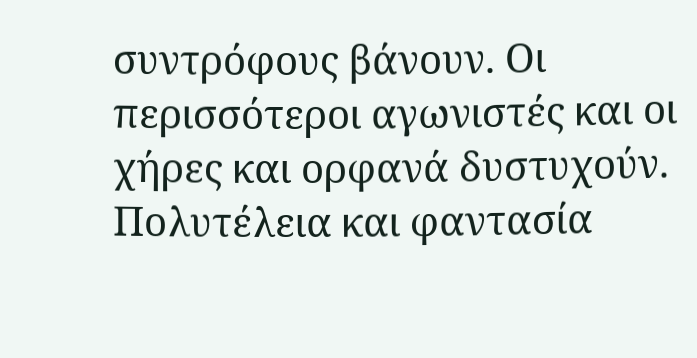συντρόφους βάνουν. Οι περισσότεροι αγωνιστές και οι χήρες και ορφανά δυστυχούν. Πολυτέλεια και φαντασία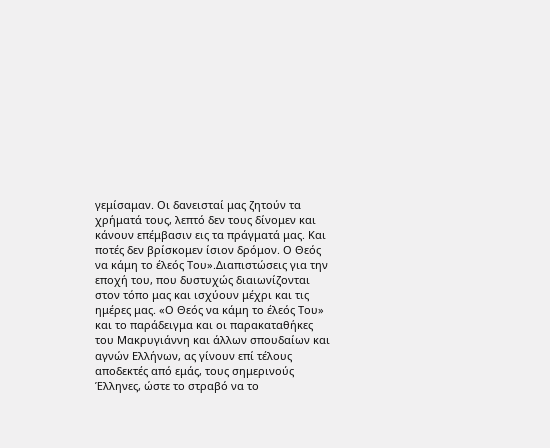γεμίσαμαν. Οι δανεισταί μας ζητούν τα χρήματά τους, λεπτό δεν τους δίνομεν και κάνουν επέμβασιν εις τα πράγματά μας. Και ποτές δεν βρίσκομεν ίσιον δρόμον. Ο Θεός να κάμη το έλεός Του».Διαπιστώσεις για την εποχή του, που δυστυχώς διαιωνίζονται στον τόπο μας και ισχύουν μέχρι και τις ημέρες μας. «Ο Θεός να κάμη το έλεός Του» και το παράδειγμα και οι παρακαταθήκες του Μακρυγιάννη και άλλων σπουδαίων και αγνών Ελλήνων, ας γίνουν επί τέλους αποδεκτές από εμάς, τους σημερινούς Έλληνες, ώστε το στραβό να το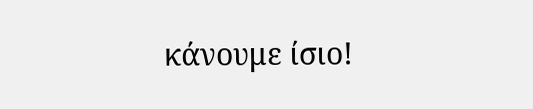κάνουμε ίσιο!